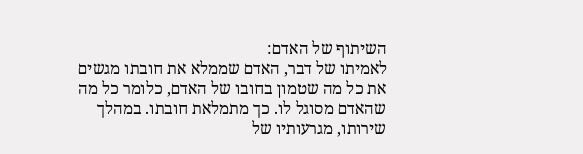השיתוף של האדם:
לאמיתו של דבר, האדם שממלא את חובתו מגשים את כל מה שטמון בחובו של האדם, כלומר כל מה שהאדם מסוגל לו. כך מתמלאת חובתו. במהלך שירותו, מגרעותיו של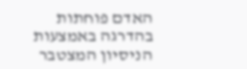האדם פוחתות בהדרגה באמצעות הניסיון המצטבר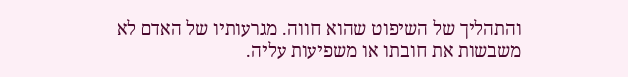והתהליך של השיפוט שהוא חווה. מגרעותיו של האדם לא משבשות את חובתו או משפיעות עליה.